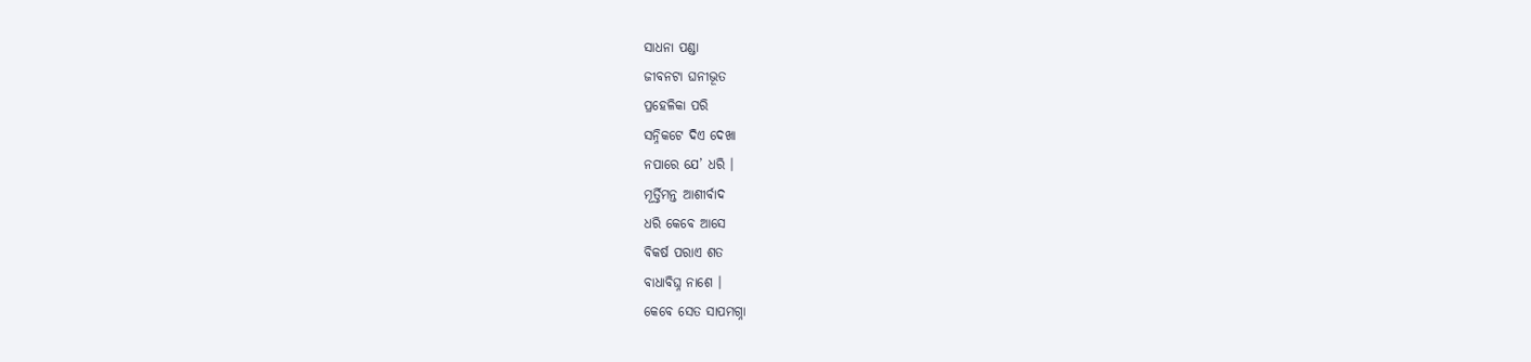ସାଧନା ପଣ୍ଡା
ଜୀବନଟା ଘନୀଭୂତ
ପ୍ରହେଳିକା ପରି
ସନ୍ନିକଟେ ଦିଏ ଦେଖା
ନପାରେ ଯେ’ ଧରି ।
ମୂର୍ତ୍ତିମନ୍ତ ଆଶୀର୍ବାଦ
ଧରି କେବେ ଆସେ
ବିକର୍ଷ ପରାଏ ଶତ
ବାଧାବିଘ୍ନ ନାଶେ ।
କେବେ ସେତ ସାପମଗ୍ନା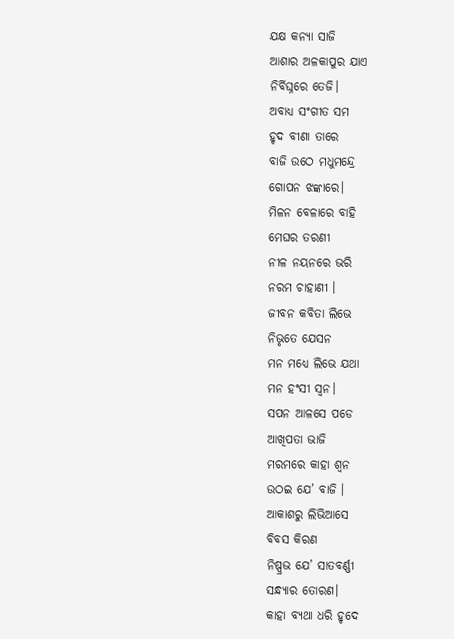ଯକ୍ଷ କନ୍ୟା ସାଜି
ଆଶାର ଅଳକାପୁର ଯାଏ
ନିର୍ବିଘ୍ନରେ ତେଜି।
ଅବାଧ୍ୟ ସଂଗୀତ ସମ
ହୃଦ ବୀଣା ତାରେ
ବାଜି ଉଠେ ମଧୁମନ୍ଦ୍ରେ
ଗୋପନ ଝଙ୍କାରେ।
ମିଳନ ବେଳାରେ ବାହି
ମେଘର ତରଣୀ
ନୀଳ ନୟନରେ ଭରି
ନରମ ଚାହାଣୀ ।
ଜୀବନ କବିତା ଲିଭେ
ନିଭୃତେ ଯେସନ
ମନ ମଧ୍ୟେ ଲିଭେ ଯଥା
ମନ ହଂସୀ ସ୍ୱନ।
ସପନ ଆଳସେ ପଡେ
ଆଖିପତା ଭାଜି
ମରମରେ କାହା ଶ୍ୱନ
ଉଠଇ ଯେ’ ବାଜି ।
ଆକାଶରୁ ଲିଭିଆସେ
ବିବସ କିରଣ
ନିଷ୍ପ୍ରଭ ଯେ’ ସାତବର୍ଣ୍ଣୀ
ସନ୍ଧ୍ୟାର ତୋରଣ।
କାହା ବ୍ୟଥା ଧରି ହୃଦେ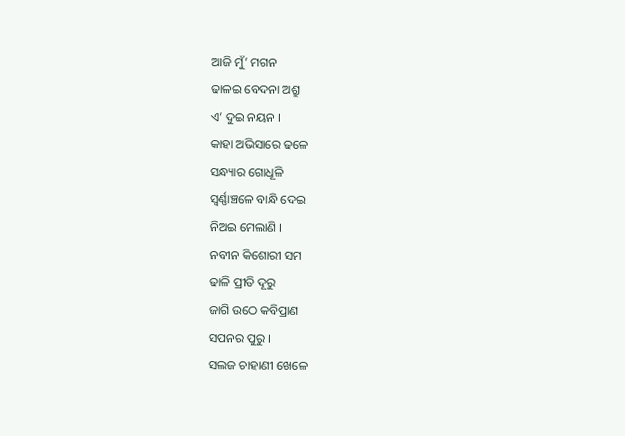ଆଜି ମୁଁ’ ମଗନ
ଢାଳଇ ବେଦନା ଅଶ୍ରୁ
ଏ’ ଦୁଇ ନୟନ ।
କାହା ଅଭିସାରେ ଢଳେ
ସନ୍ଧ୍ୟାର ଗୋଧୂଳି
ସ୍ୱର୍ଣ୍ଣାଞ୍ଚଳେ ବାନ୍ଧି ଦେଇ
ନିଅଇ ମେଲାଣି ।
ନବୀନ କିଶୋରୀ ସମ
ଢାଳି ପ୍ରୀତି ଦୂରୁ
ଜାଗି ଉଠେ କବିପ୍ରାଣ
ସପନର ପୁରୁ ।
ସଲଜ ଚାହାଣୀ ଖେଳେ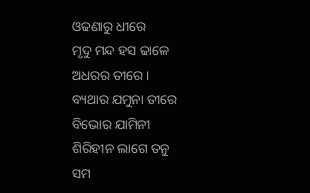ଓଢଣାରୁ ଧୀରେ
ମୃଦୁ ମନ୍ଦ ହସ ଢାଳେ
ଅଧରର ତୀରେ ।
ବ୍ୟଥାର ଯମୁନା ତୀରେ
ବିଭୋର ଯାମିନୀ
ଶିରିହୀନ ଲାଗେ ତନୁ
ସମ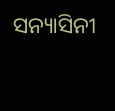ସନ୍ୟାସିନୀ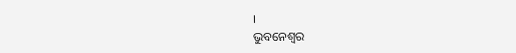।
ଭୁବନେଶ୍ବର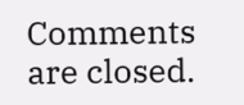Comments are closed.